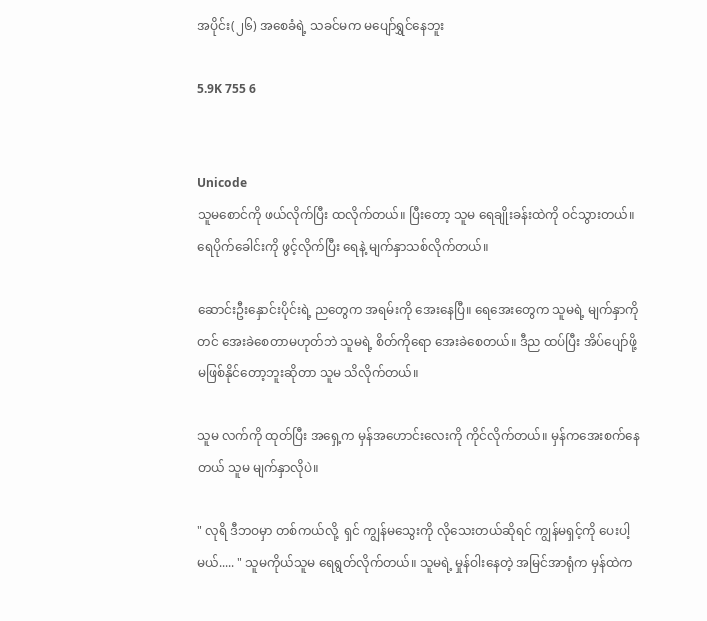အပိုင်း(၂၆) အစေခံရဲ့ သခင်မက မပျော်ရွှင်နေဘူး

5.9K 755 6


Unicode
သူမစောင်ကို ဖယ်လိုက်ပြီး ထလိုက်တယ်။ ပြီးတော့ သူမ ရေချိုးခန်းထဲကို ဝင်သွားတယ်။ ရေပိုက်ခေါင်းကို ဖွင့်လိုက်ပြီး ရေနဲ့ မျက်နှာသစ်လိုက်တယ်။

ဆောင်းဦးနှောင်းပိုင်းရဲ့ ညတွေက အရမ်းကို အေးနေပြီ။ ရေအေးတွေက သူမရဲ့ မျက်နှာကိုတင် အေးခဲစေတာမဟုတ်ဘဲ သူမရဲ့ စိတ်ကိုရော အေးခဲစေတယ်။ ဒီည ထပ်ပြီး အိပ်ပျော်ဖို့ မဖြစ်နိုင်တော့ဘူးဆိုတာ သူမ သိလိုက်တယ်။

သူမ လက်ကို ထုတ်ပြီး အရှေ့က မှန်အဟောင်းလေးကို ကိုင်လိုက်တယ်။ မှန်ကအေးစက်နေတယ် သူမ မျက်နှာလိုပဲ။

" လုရိ ဒီဘဝမှာ တစ်ကယ်လို့  ရှင် ကျွန်မသွေးကို လိုသေးတယ်ဆိုရင် ကျွန်မရှင့်ကို ပေးပါ့မယ်..... " သူမကိုယ်သူမ ရေရွတ်လိုက်တယ်။ သူမရဲ့ မှုန်ဝါးနေတဲ့ အမြင်အာရုံက မှန်ထဲက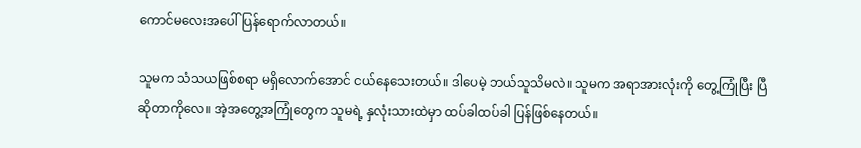ကောင်မလေးအပေါ် ပြန်ရောက်လာတယ်။

သူမက သံသယဖြစ်စရာ မရှိလောက်အောင် ငယ်နေသေးတယ်။ ဒါပေမဲ့ ဘယ်သူသိမလဲ။ သူမက အရာအားလုံးကို တွေ့ကြုံပြီး ပြီဆိုတာကိုလေ။ အဲ့အတွေ့အကြုံတွေက သူမရဲ့ နှလုံးသားထဲမှာ ထပ်ခါထပ်ခါ ပြန်ဖြစ်နေတယ်။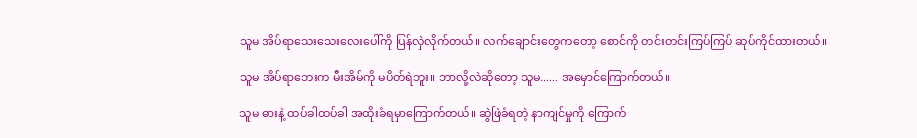သူမ အိပ်ရာသေးသေးလေးပေါ်ကို ပြန်လှဲလိုက်တယ်။ လက်ချောင်းတွေကတော့ စောင်ကို တင်းတင်းကြပ်ကြပ် ဆုပ်ကိုင်ထားတယ်။

သူမ အိပ်ရာဘေးက မီးအိမ်ကို မပိတ်ရဲဘူး။ ဘာလို့လဲဆိုတော့ သူမ...... အမှောင်ကြောက်တယ်။

သူမ ဓားနဲ့ ထပ်ခါထပ်ခါ အထိုးခံရမှာကြောက်တယ်။ ဆွဲဖြဲခံရတဲ့ နာကျင်မှုကို ကြောက်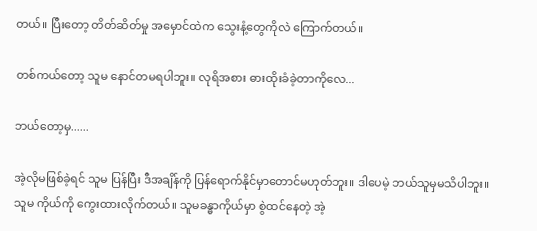တယ်။ ပြီးတော့ တိတ်ဆိတ်မှု အမှောင်ထဲက သွေးနံ့တွေကိုလဲ ကြောက်တယ်။

တစ်ကယ်တော့ သူမ နောင်တမရပါဘူး။ လုရိအစား ဓားထိုးခံခဲ့တာကိုလေ...

ဘယ်တော့မှ......

အဲ့လိုမဖြစ်ခဲ့ရင် သူမ ပြန်ပြီး ဒီအချိန်ကို ပြန်ရောက်နိုင်မှာတောင်မဟုတ်ဘူး။ ဒါပေမဲ့ ဘယ်သူမှမသိပါဘူး။ သူမ ကိုယ်ကို ကွေးထားလိုက်တယ်။ သူမခန္ဓာကိုယ်မှာ စွဲထင်နေတဲ့ အဲ့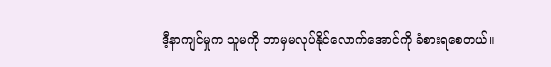ဒီ့နာကျင်မှုက သူမကို ဘာမှမလုပ်နိုင်လောက်အောင်ကို ခံစားရစေတယ်။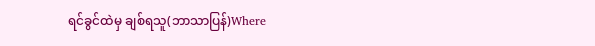ရင်ခွင်ထဲမှ ချစ်ရသူ(ဘာသာပြန်)Where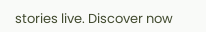stories live. Discover now